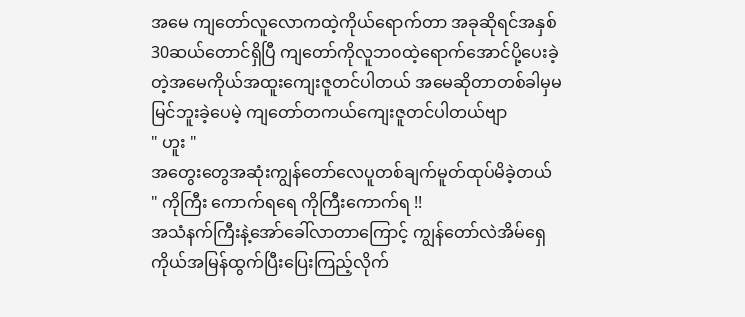အမေ ကျတော်လူလောကထဲ့ကိုယ်ရောက်တာ အခုဆိုရင်အနှစ်30ဆယ်တောင်ရှိပြီ ကျတော်ကိုလူဘ၀ထဲ့ရောက်အောင်ပို့ပေးခဲ့တဲ့အမေကိုယ်အထူးကျေးဇူတင်ပါတယ် အမေဆိုတာတစ်ခါမှမမြင်ဘူးခဲ့ပေမဲ့ ကျတော်တကယ်ကျေးဇူတင်ပါတယ်ဗျာ
" ဟူး "
အတွေးတွေအဆုံးကျွန်တော်လေပူတစ်ချက်မူတ်ထုပ်မိခဲ့တယ်
" ကိုကြီး ကောက်ရရေ ကိုကြီးကောက်ရ !!
အသံနက်ကြီးနဲ့အော်ခေါ်လာတာကြောင့် ကျွန်တော်လဲအိမ်ရှေကိုယ်အမြန်ထွက်ပြီးပြေးကြည့်လိုက်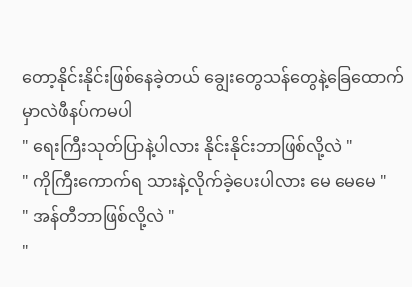တော့နိုင်းနိုင်းဖြစ်နေခဲ့တယ် ချွေးတွေသန်တွေနဲ့ခြေထောက်မှာလဲဖီနပ်ကမပါ
" ရေးကြီးသုတ်ပြာနဲ့ပါလား နိုင်းနိုင်းဘာဖြစ်လို့လဲ "
" ကိုကြီးကောက်ရ သားနဲ့လိုက်ခဲ့ပေးပါလား မေ မေမေ "
" အန်တီဘာဖြစ်လို့လဲ "
"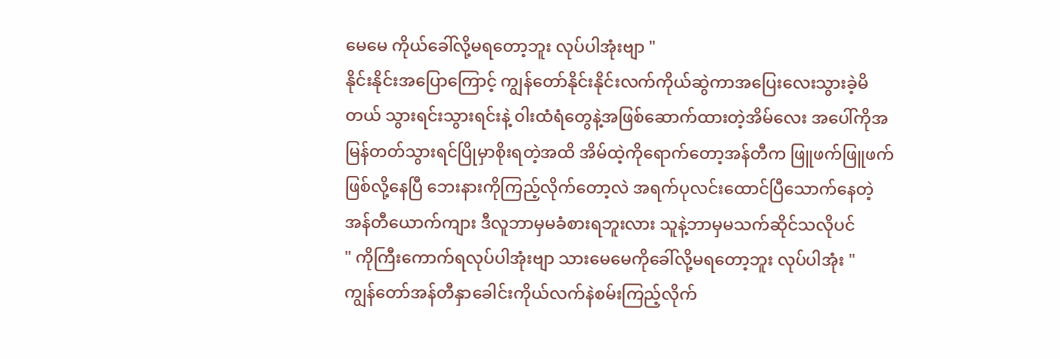မေမေ ကိုယ်ခေါ်လို့မရတော့ဘူး လုပ်ပါအုံးဗျာ "
နိုင်းနိုင်းအပြောကြောင့် ကျွန်တော်နိုင်းနိုင်းလက်ကိုယ်ဆွဲကာအပြေးလေးသွားခဲ့မိတယ် သွားရင်းသွားရင်းနဲ့ ၀ါးထံရံတွေနဲ့အဖြစ်ဆောက်ထားတဲ့အိမ်လေး အပေါ်ကိုအမြန်တတ်သွားရင်ပြိုမှာစိုးရတဲ့အထိ အိမ်ထဲ့ကိုရောက်တော့အန်တီက ဖြူဖက်ဖြူဖက်ဖြစ်လို့နေပြီ ဘေးနားကိုကြည့်လိုက်တော့လဲ အရက်ပုလင်းထောင်ပြီသောက်နေတဲ့အန်တီယောက်ကျား ဒီလူဘာမှမခံစားရဘူးလား သူနဲ့ဘာမှမသက်ဆိုင်သလိုပင်
" ကိုကြီးကောက်ရလုပ်ပါအုံးဗျာ သားမေမေကိုခေါ်လို့မရတော့ဘူး လုပ်ပါအုံး "
ကျွန်တော်အန်တီနှာခေါင်းကိုယ်လက်နဲစမ်းကြည့်လိုက်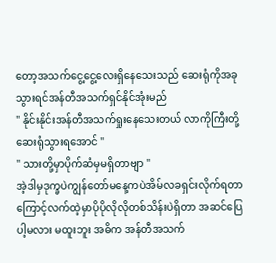တော့အသက်ငွေ့ငွေ့လေးရှိနေသေးသည် ဆေးရုံကိုအခုသွားရင်အန်တီအသက်ရှင်နိုင်အုံးမည်
" နိုင်းနိုင်းအန်တီအသက်ရှုးနေသေးတယ် လာကိုကြီးတို့ဆေးရုံသွားရအောင် "
" သားတို့မှာပိုက်ဆံမှမရှိတာဗျာ "
အဲ့ဒါမှဒုက္ခပဲကျွန်တော်မနေ့ကပဲအိမ်လခရှင်းလိုက်ရတာကြောင့်လက်ထဲ့မှာပိုပိုလိုလိုတစ်သိန်းပဲရှိတာ အဆင်ပြေပါ့မလား မထူးဘူး အဓိက အန်တီအသက်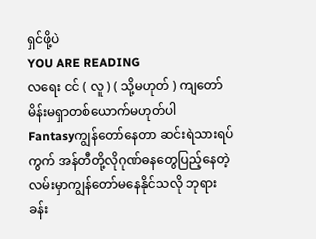ရှင်ဖို့ပဲ
YOU ARE READING
လရေး ငင် ( လူ ) ( သို့မဟုတ် ) ကျတော်မိန်းမရှာတစ်ယောက်မဟုတ်ပါ
Fantasyကျွန်တော်နေတာ ဆင်းရဲသားရပ်ကွက် အန်တီတို့လိုဂုဏ်ဓနတွေပြည့်နေတဲ့လမ်းမှာကျွန်တော်မနေနိုင်သလို ဘုရားခန်း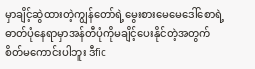မှာချိင့်ဆွဲထားတဲ့ကျွန်တော်ရဲ့မွေးစားမေမေဒေါ်စောရဲ့ဓာတ်ပုံနေရာမှာအန်တီပုံကိုမချိင့်ပေးနိုင်တဲ့အတွက်စိတ်မကောင်းပါဘူး ဒီfic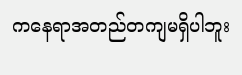ကနေရာအတည်တကျမရှိပါဘူး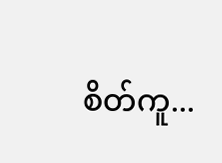စိတ်ကူ...